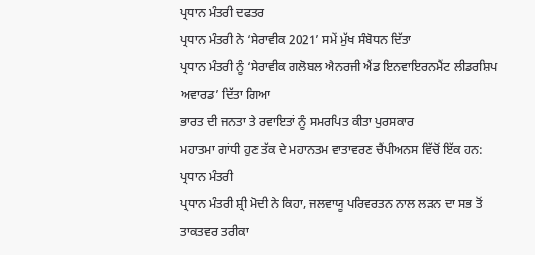ਪ੍ਰਧਾਨ ਮੰਤਰੀ ਦਫਤਰ
ਪ੍ਰਧਾਨ ਮੰਤਰੀ ਨੇ ‘ਸੇਰਾਵੀਕ 2021’ ਸਮੇਂ ਮੁੱਖ ਸੰਬੋਧਨ ਦਿੱਤਾ
ਪ੍ਰਧਾਨ ਮੰਤਰੀ ਨੂੰ ‘ਸੇਰਾਵੀਕ ਗਲੋਬਲ ਐਨਰਜੀ ਐਂਡ ਇਨਵਾਇਰਨਮੈਂਟ ਲੀਡਰਸ਼ਿਪ ਅਵਾਰਡ’ ਦਿੱਤਾ ਗਿਆ
ਭਾਰਤ ਦੀ ਜਨਤਾ ਤੇ ਰਵਾਇਤਾਂ ਨੂੰ ਸਮਰਪਿਤ ਕੀਤਾ ਪੁਰਸਕਾਰ
ਮਹਾਤਮਾ ਗਾਂਧੀ ਹੁਣ ਤੱਕ ਦੇ ਮਹਾਨਤਮ ਵਾਤਾਵਰਣ ਚੈਂਪੀਅਨਸ ਵਿੱਚੋਂ ਇੱਕ ਹਨ: ਪ੍ਰਧਾਨ ਮੰਤਰੀ
ਪ੍ਰਧਾਨ ਮੰਤਰੀ ਸ਼੍ਰੀ ਮੋਦੀ ਨੇ ਕਿਹਾ, ਜਲਵਾਯੂ ਪਰਿਵਰਤਨ ਨਾਲ ਲੜਨ ਦਾ ਸਭ ਤੋਂ ਤਾਕਤਵਰ ਤਰੀਕਾ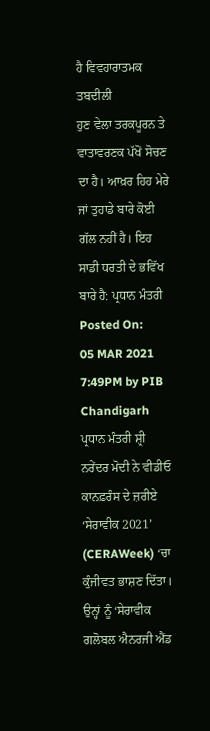ਹੈ ਵਿਵਹਾਰਾਤਮਕ ਤਬਦੀਲੀ
ਹੁਣ ਵੇਲਾ ਤਰਕਪੂਰਨ ਤੇ ਵਾਤਾਵਰਣਕ ਪੱਖੋਂ ਸੋਚਣ ਦਾ ਹੈ। ਆਖ਼ਰ ਹਿਹ ਮੇਰੇ ਜਾਂ ਤੁਹਾਡੇ ਬਾਰੇ ਕੋਈ ਗੱਲ ਨਹੀਂ ਹੈ। ਇਹ ਸਾਡੀ ਧਰਤੀ ਦੇ ਭਵਿੱਖ ਬਾਰੇ ਹੈ: ਪ੍ਰਧਾਨ ਮੰਤਰੀ
Posted On:
05 MAR 2021 7:49PM by PIB Chandigarh
ਪ੍ਰਧਾਨ ਮੰਤਰੀ ਸ਼੍ਰੀ ਨਰੇਂਦਰ ਮੋਦੀ ਨੇ ਵੀਡੀਓ ਕਾਨਫ਼ਰੰਸ ਦੇ ਜ਼ਰੀਏ ‘ਸੇਰਾਵੀਕ 2021’ (CERAWeek) ‘ਚਾ ਕੁੰਜੀਵਤ ਭਾਸ਼ਣ ਦਿੱਤਾ। ਉਨ੍ਹਾਂ ਨੂੰ ‘ਸੇਰਾਵੀਕ ਗਲੋਬਲ ਐਨਰਜੀ ਐਂਡ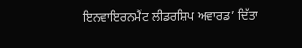ਇਨਵਾਇਰਨਮੈਂਟ ਲੀਡਰਸ਼ਿਪ ਅਵਾਰਡ’ ਦਿੱਤਾ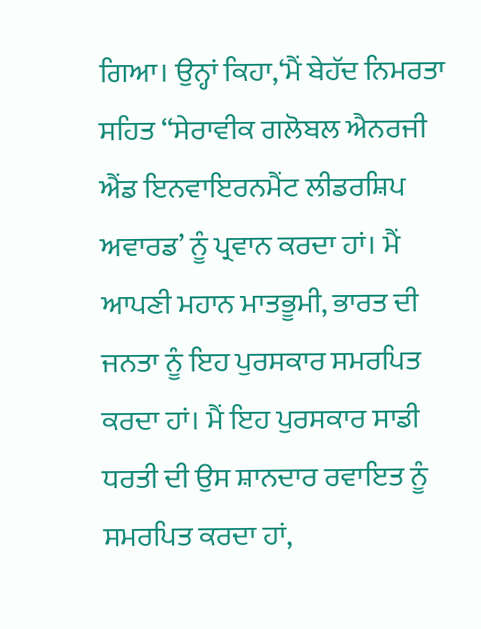ਗਿਆ। ਉਨ੍ਹਾਂ ਕਿਹਾ,‘ਮੈਂ ਬੇਹੱਦ ਨਿਮਰਤਾ ਸਹਿਤ ‘‘ਸੇਰਾਵੀਕ ਗਲੋਬਲ ਐਨਰਜੀ ਐਂਡ ਇਨਵਾਇਰਨਮੈਂਟ ਲੀਡਰਸ਼ਿਪ ਅਵਾਰਡ’ ਨੂੰ ਪ੍ਰਵਾਨ ਕਰਦਾ ਹਾਂ। ਮੈਂ ਆਪਣੀ ਮਹਾਨ ਮਾਤਭੂਮੀ, ਭਾਰਤ ਦੀ ਜਨਤਾ ਨੂੰ ਇਹ ਪੁਰਸਕਾਰ ਸਮਰਪਿਤ ਕਰਦਾ ਹਾਂ। ਮੈਂ ਇਹ ਪੁਰਸਕਾਰ ਸਾਡੀ ਧਰਤੀ ਦੀ ਉਸ ਸ਼ਾਨਦਾਰ ਰਵਾਇਤ ਨੂੰ ਸਮਰਪਿਤ ਕਰਦਾ ਹਾਂ,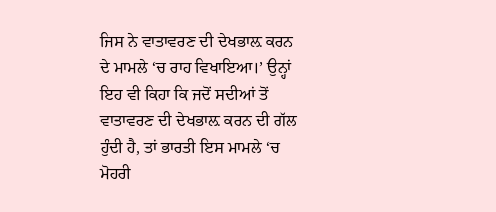ਜਿਸ ਨੇ ਵਾਤਾਵਰਣ ਦੀ ਦੇਖਭਾਲ਼ ਕਰਨ ਦੇ ਮਾਮਲੇ ‘ਚ ਰਾਹ ਵਿਖਾਇਆ।’ ਉਨ੍ਹਾਂ ਇਹ ਵੀ ਕਿਹਾ ਕਿ ਜਦੋਂ ਸਦੀਆਂ ਤੋਂ ਵਾਤਾਵਰਣ ਦੀ ਦੇਖਭਾਲ਼ ਕਰਨ ਦੀ ਗੱਲ ਹੁੰਦੀ ਹੈ, ਤਾਂ ਭਾਰਤੀ ਇਸ ਮਾਮਲੇ ‘ਚ ਮੋਹਰੀ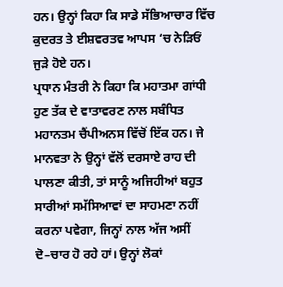ਹਨ। ਉਨ੍ਹਾਂ ਕਿਹਾ ਕਿ ਸਾਡੇ ਸੱਭਿਆਚਾਰ ਵਿੱਚ ਕੁਦਰਤ ਤੇ ਈਸ਼ਵਰਤਵ ਆਪਸ ‘ਚ ਨੇੜਿਓਂ ਜੁੜੇ ਹੋਏ ਹਨ।
ਪ੍ਰਧਾਨ ਮੰਤਰੀ ਨੇ ਕਿਹਾ ਕਿ ਮਹਾਤਮਾ ਗਾਂਧੀ ਹੁਣ ਤੱਕ ਦੇ ਵਾਤਾਵਰਣ ਨਾਲ ਸਬੰਧਿਤ ਮਹਾਨਤਮ ਚੈਂਪੀਅਨਸ ਵਿੱਚੋਂ ਇੱਕ ਹਨ। ਜੇ ਮਾਨਵਤਾ ਨੇ ਉਨ੍ਹਾਂ ਵੱਲੋਂ ਦਰਸਾਏ ਰਾਹ ਦੀ ਪਾਲਣਾ ਕੀਤੀ, ਤਾਂ ਸਾਨੂੰ ਅਜਿਹੀਆਂ ਬਹੁਤ ਸਾਰੀਆਂ ਸਮੱਸਿਆਵਾਂ ਦਾ ਸਾਹਮਣਾ ਨਹੀਂ ਕਰਨਾ ਪਵੇਗਾ, ਜਿਨ੍ਹਾਂ ਨਾਲ ਅੱਜ ਅਸੀਂ ਦੋ–ਚਾਰ ਹੋ ਰਹੇ ਹਾਂ। ਉਨ੍ਹਾਂ ਲੋਕਾਂ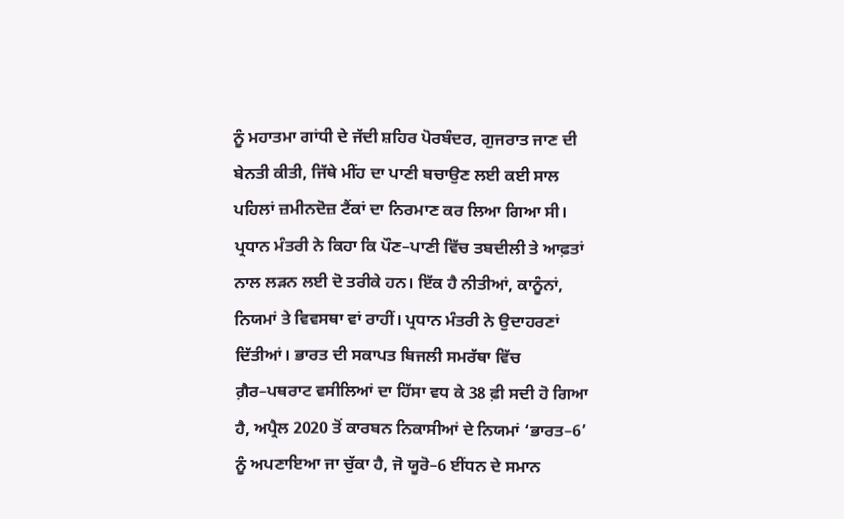ਨੂੰ ਮਹਾਤਮਾ ਗਾਂਧੀ ਦੇ ਜੱਦੀ ਸ਼ਹਿਰ ਪੋਰਬੰਦਰ, ਗੁਜਰਾਤ ਜਾਣ ਦੀ ਬੇਨਤੀ ਕੀਤੀ, ਜਿੱਥੇ ਮੀਂਹ ਦਾ ਪਾਣੀ ਬਚਾਉਣ ਲਈ ਕਈ ਸਾਲ ਪਹਿਲਾਂ ਜ਼ਮੀਨਦੋਜ਼ ਟੈਂਕਾਂ ਦਾ ਨਿਰਮਾਣ ਕਰ ਲਿਆ ਗਿਆ ਸੀ।
ਪ੍ਰਧਾਨ ਮੰਤਰੀ ਨੇ ਕਿਹਾ ਕਿ ਪੌਣ–ਪਾਣੀ ਵਿੱਚ ਤਬਦੀਲੀ ਤੇ ਆਫ਼ਤਾਂ ਨਾਲ ਲੜਨ ਲਈ ਦੋ ਤਰੀਕੇ ਹਨ। ਇੱਕ ਹੈ ਨੀਤੀਆਂ, ਕਾਨੂੰਨਾਂ, ਨਿਯਮਾਂ ਤੇ ਵਿਵਸਥਾ ਵਾਂ ਰਾਹੀਂ। ਪ੍ਰਧਾਨ ਮੰਤਰੀ ਨੇ ਉਦਾਹਰਣਾਂ ਦਿੱਤੀਆਂ। ਭਾਰਤ ਦੀ ਸਕਾਪਤ ਬਿਜਲੀ ਸਮਰੱਥਾ ਵਿੱਚ ਗ਼ੈਰ–ਪਥਰਾਟ ਵਸੀਲਿਆਂ ਦਾ ਹਿੱਸਾ ਵਧ ਕੇ 38 ਫ਼ੀ ਸਦੀ ਹੋ ਗਿਆ ਹੈ, ਅਪ੍ਰੈਲ 2020 ਤੋਂ ਕਾਰਬਨ ਨਿਕਾਸੀਆਂ ਦੇ ਨਿਯਮਾਂ ‘ਭਾਰਤ–6’ ਨੂੰ ਅਪਣਾਇਆ ਜਾ ਚੁੱਕਾ ਹੈ, ਜੋ ਯੂਰੋ–6 ਈਂਧਨ ਦੇ ਸਮਾਨ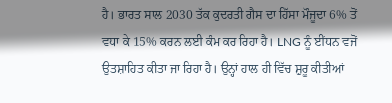ਹੈ। ਭਾਰਤ ਸਾਲ 2030 ਤੱਕ ਕੁਦਰਤੀ ਗੈਸ ਦਾ ਹਿੱਸਾ ਮੌਜੂਦਾ 6% ਤੋਂ ਵਧਾ ਕੇ 15% ਕਰਨ ਲਈ ਕੰਮ ਕਰ ਰਿਹਾ ਹੈ। LNG ਨੂੰ ਈਂਧਨ ਵਜੋਂ ਉਤਸ਼ਾਹਿਤ ਕੀਤਾ ਜਾ ਰਿਹਾ ਹੈ। ਉਨ੍ਹਾਂ ਹਾਲ ਹੀ ਵਿੱਚ ਸ਼ੁਰੂ ਕੀਤੀਆਂ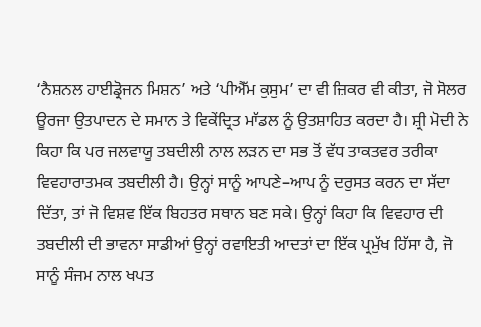‘ਨੈਸ਼ਨਲ ਹਾਈਡ੍ਰੋਜਨ ਮਿਸ਼ਨ’ ਅਤੇ ‘ਪੀਐੱਮ ਕੁਸੁਮ’ ਦਾ ਵੀ ਜ਼ਿਕਰ ਵੀ ਕੀਤਾ, ਜੋ ਸੋਲਰ ਊਰਜਾ ਉਤਪਾਦਨ ਦੇ ਸਮਾਨ ਤੇ ਵਿਕੇਂਦ੍ਰਿਤ ਮਾੱਡਲ ਨੂੰ ਉਤਸ਼ਾਹਿਤ ਕਰਦਾ ਹੈ। ਸ਼੍ਰੀ ਮੋਦੀ ਨੇ ਕਿਹਾ ਕਿ ਪਰ ਜਲਵਾਯੂ ਤਬਦੀਲੀ ਨਾਲ ਲੜਨ ਦਾ ਸਭ ਤੋਂ ਵੱਧ ਤਾਕਤਵਰ ਤਰੀਕਾ ਵਿਵਹਾਰਾਤਮਕ ਤਬਦੀਲੀ ਹੈ। ਉਨ੍ਹਾਂ ਸਾਨੂੰ ਆਪਣੇ–ਆਪ ਨੂੰ ਦਰੁਸਤ ਕਰਨ ਦਾ ਸੱਦਾ ਦਿੱਤਾ, ਤਾਂ ਜੋ ਵਿਸ਼ਵ ਇੱਕ ਬਿਹਤਰ ਸਥਾਨ ਬਣ ਸਕੇ। ਉਨ੍ਹਾਂ ਕਿਹਾ ਕਿ ਵਿਵਹਾਰ ਦੀ ਤਬਦੀਲੀ ਦੀ ਭਾਵਨਾ ਸਾਡੀਆਂ ਉਨ੍ਹਾਂ ਰਵਾਇਤੀ ਆਦਤਾਂ ਦਾ ਇੱਕ ਪ੍ਰਮੁੱਖ ਹਿੱਸਾ ਹੈ, ਜੋ ਸਾਨੂੰ ਸੰਜਮ ਨਾਲ ਖਪਤ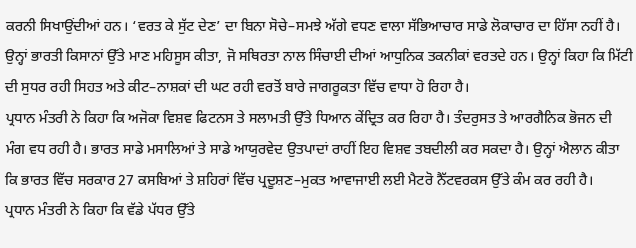ਕਰਨੀ ਸਿਖਾਉਂਦੀਆਂ ਹਨ। ‘ਵਰਤ ਕੇ ਸੁੱਟ ਦੇਣ’ ਦਾ ਬਿਨਾ ਸੋਚੇ–ਸਮਝੇ ਅੱਗੇ ਵਧਣ ਵਾਲਾ ਸੱਭਿਆਚਾਰ ਸਾਡੇ ਲੋਕਾਚਾਰ ਦਾ ਹਿੱਸਾ ਨਹੀਂ ਹੈ। ਉਨ੍ਹਾਂ ਭਾਰਤੀ ਕਿਸਾਨਾਂ ਉੱਤੇ ਮਾਣ ਮਹਿਸੂਸ ਕੀਤਾ, ਜੋ ਸਥਿਰਤਾ ਨਾਲ ਸਿੰਚਾਈ ਦੀਆਂ ਆਧੁਨਿਕ ਤਕਨੀਕਾਂ ਵਰਤਦੇ ਹਨ। ਉਨ੍ਹਾਂ ਕਿਹਾ ਕਿ ਮਿੱਟੀ ਦੀ ਸੁਧਰ ਰਹੀ ਸਿਹਤ ਅਤੇ ਕੀਟ–ਨਾਸ਼ਕਾਂ ਦੀ ਘਟ ਰਹੀ ਵਰਤੋਂ ਬਾਰੇ ਜਾਗਰੂਕਤਾ ਵਿੱਚ ਵਾਧਾ ਹੋ ਰਿਹਾ ਹੈ।
ਪ੍ਰਧਾਨ ਮੰਤਰੀ ਨੇ ਕਿਹਾ ਕਿ ਅਜੋਕਾ ਵਿਸ਼ਵ ਫਿਟਨਸ ਤੇ ਸਲਾਮਤੀ ਉੱਤੇ ਧਿਆਨ ਕੇਂਦ੍ਰਿਤ ਕਰ ਰਿਹਾ ਹੈ। ਤੰਦਰੁਸਤ ਤੇ ਆਰਗੈਨਿਕ ਭੋਜਨ ਦੀ ਮੰਗ ਵਧ ਰਹੀ ਹੈ। ਭਾਰਤ ਸਾਡੇ ਮਸਾਲਿਆਂ ਤੇ ਸਾਡੇ ਆਯੁਰਵੇਦ ਉਤਪਾਦਾਂ ਰਾਹੀਂ ਇਹ ਵਿਸ਼ਵ ਤਬਦੀਲੀ ਕਰ ਸਕਦਾ ਹੈ। ਉਨ੍ਹਾਂ ਐਲਾਨ ਕੀਤਾ ਕਿ ਭਾਰਤ ਵਿੱਚ ਸਰਕਾਰ 27 ਕਸਬਿਆਂ ਤੇ ਸ਼ਹਿਰਾਂ ਵਿੱਚ ਪ੍ਰਦੂਸ਼ਣ–ਮੁਕਤ ਆਵਾਜਾਈ ਲਈ ਮੈਟਰੋ ਨੈੱਟਵਰਕਸ ਉੱਤੇ ਕੰਮ ਕਰ ਰਹੀ ਹੈ।
ਪ੍ਰਧਾਨ ਮੰਤਰੀ ਨੇ ਕਿਹਾ ਕਿ ਵੱਡੇ ਪੱਧਰ ਉੱਤੇ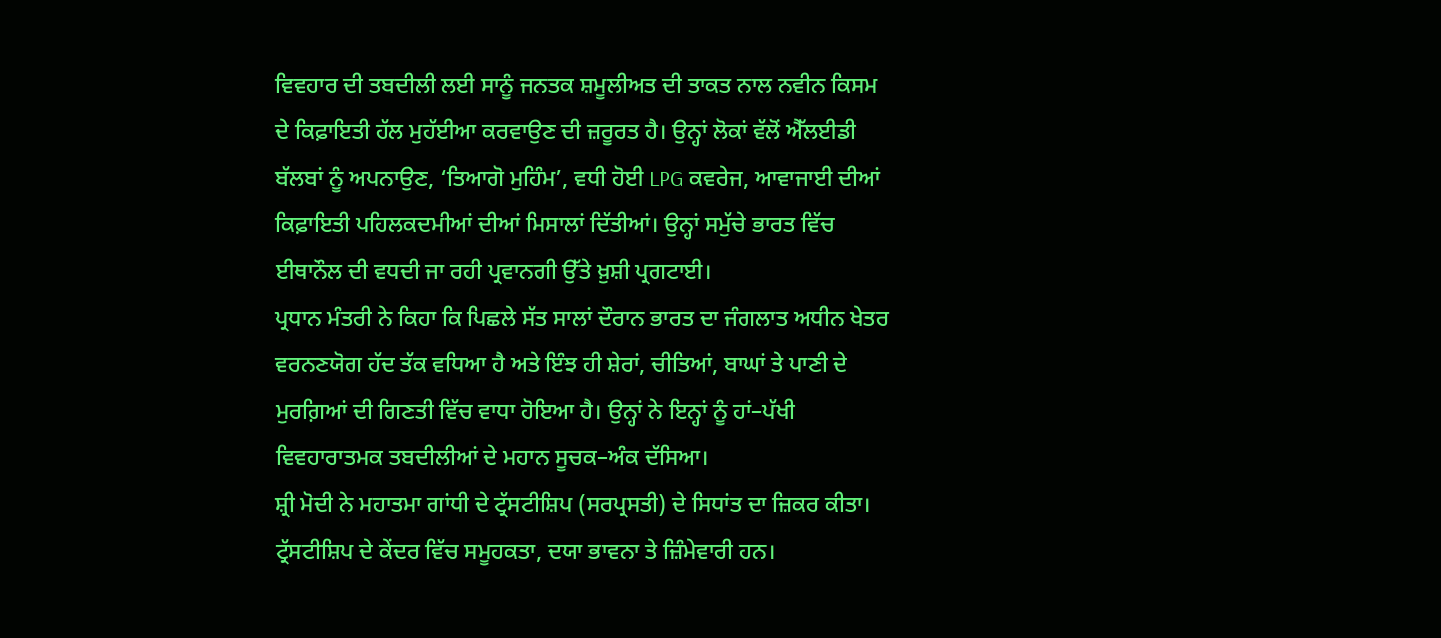ਵਿਵਹਾਰ ਦੀ ਤਬਦੀਲੀ ਲਈ ਸਾਨੂੰ ਜਨਤਕ ਸ਼ਮੂਲੀਅਤ ਦੀ ਤਾਕਤ ਨਾਲ ਨਵੀਨ ਕਿਸਮ ਦੇ ਕਿਫ਼ਾਇਤੀ ਹੱਲ ਮੁਹੱਈਆ ਕਰਵਾਉਣ ਦੀ ਜ਼ਰੂਰਤ ਹੈ। ਉਨ੍ਹਾਂ ਲੋਕਾਂ ਵੱਲੋਂ ਐੱਲਈਡੀ ਬੱਲਬਾਂ ਨੂੰ ਅਪਨਾਉਣ, ‘ਤਿਆਗੋ ਮੁਹਿੰਮ’, ਵਧੀ ਹੋਈ LPG ਕਵਰੇਜ, ਆਵਾਜਾਈ ਦੀਆਂ ਕਿਫ਼ਾਇਤੀ ਪਹਿਲਕਦਮੀਆਂ ਦੀਆਂ ਮਿਸਾਲਾਂ ਦਿੱਤੀਆਂ। ਉਨ੍ਹਾਂ ਸਮੁੱਚੇ ਭਾਰਤ ਵਿੱਚ ਈਥਾਨੌਲ ਦੀ ਵਧਦੀ ਜਾ ਰਹੀ ਪ੍ਰਵਾਨਗੀ ਉੱਤੇ ਖ਼ੁਸ਼ੀ ਪ੍ਰਗਟਾਈ।
ਪ੍ਰਧਾਨ ਮੰਤਰੀ ਨੇ ਕਿਹਾ ਕਿ ਪਿਛਲੇ ਸੱਤ ਸਾਲਾਂ ਦੌਰਾਨ ਭਾਰਤ ਦਾ ਜੰਗਲਾਤ ਅਧੀਨ ਖੇਤਰ ਵਰਨਣਯੋਗ ਹੱਦ ਤੱਕ ਵਧਿਆ ਹੈ ਅਤੇ ਇੰਝ ਹੀ ਸ਼ੇਰਾਂ, ਚੀਤਿਆਂ, ਬਾਘਾਂ ਤੇ ਪਾਣੀ ਦੇ ਮੁਰਗ਼ਿਆਂ ਦੀ ਗਿਣਤੀ ਵਿੱਚ ਵਾਧਾ ਹੋਇਆ ਹੈ। ਉਨ੍ਹਾਂ ਨੇ ਇਨ੍ਹਾਂ ਨੂੰ ਹਾਂ–ਪੱਖੀ ਵਿਵਹਾਰਾਤਮਕ ਤਬਦੀਲੀਆਂ ਦੇ ਮਹਾਨ ਸੂਚਕ–ਅੰਕ ਦੱਸਿਆ।
ਸ਼੍ਰੀ ਮੋਦੀ ਨੇ ਮਹਾਤਮਾ ਗਾਂਧੀ ਦੇ ਟ੍ਰੱਸਟੀਸ਼ਿਪ (ਸਰਪ੍ਰਸਤੀ) ਦੇ ਸਿਧਾਂਤ ਦਾ ਜ਼ਿਕਰ ਕੀਤਾ। ਟ੍ਰੱਸਟੀਸ਼ਿਪ ਦੇ ਕੇਂਦਰ ਵਿੱਚ ਸਮੂਹਕਤਾ, ਦਯਾ ਭਾਵਨਾ ਤੇ ਜ਼ਿੰਮੇਵਾਰੀ ਹਨ।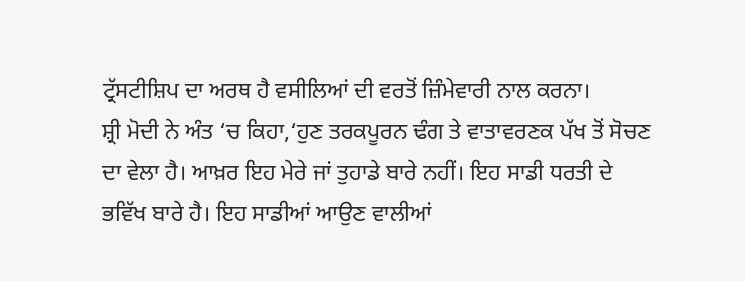ਟ੍ਰੱਸਟੀਸ਼ਿਪ ਦਾ ਅਰਥ ਹੈ ਵਸੀਲਿਆਂ ਦੀ ਵਰਤੋਂ ਜ਼ਿੰਮੇਵਾਰੀ ਨਾਲ ਕਰਨਾ।
ਸ਼੍ਰੀ ਮੋਦੀ ਨੇ ਅੰਤ ‘ਚ ਕਿਹਾ,‘ਹੁਣ ਤਰਕਪੂਰਨ ਢੰਗ ਤੇ ਵਾਤਾਵਰਣਕ ਪੱਖ ਤੋਂ ਸੋਚਣ ਦਾ ਵੇਲਾ ਹੈ। ਆਖ਼ਰ ਇਹ ਮੇਰੇ ਜਾਂ ਤੁਹਾਡੇ ਬਾਰੇ ਨਹੀਂ। ਇਹ ਸਾਡੀ ਧਰਤੀ ਦੇ ਭਵਿੱਖ ਬਾਰੇ ਹੈ। ਇਹ ਸਾਡੀਆਂ ਆਉਣ ਵਾਲੀਆਂ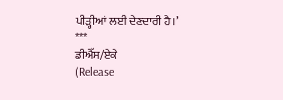ਪੀੜ੍ਹੀਆਂ ਲਈ ਦੇਣਦਾਰੀ ਹੈ।’
***
ਡੀਐੱਸ/ਏਕੇ
(Release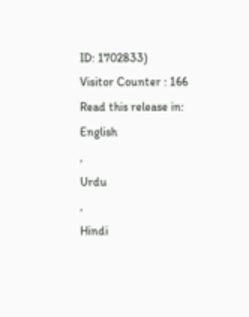ID: 1702833)
Visitor Counter : 166
Read this release in:
English
,
Urdu
,
Hindi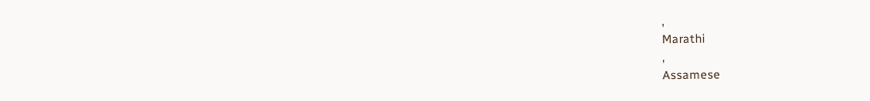,
Marathi
,
Assamese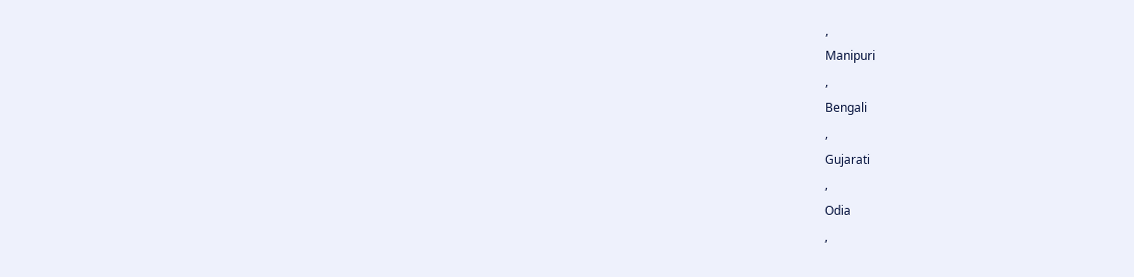,
Manipuri
,
Bengali
,
Gujarati
,
Odia
,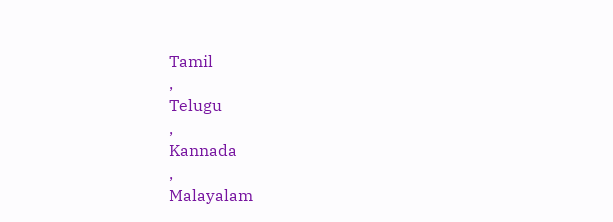Tamil
,
Telugu
,
Kannada
,
Malayalam